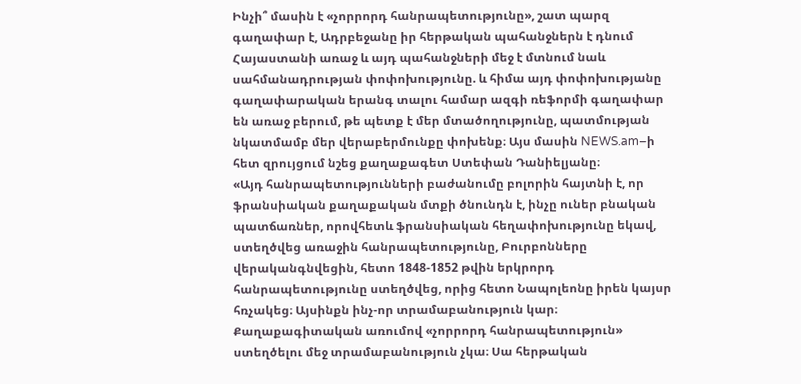Ինչի՞ մասին է «չորրորդ հանրապետությունը», շատ պարզ գաղափար է, Ադրբեջանը իր հերթական պահանջներն է դնում Հայաստանի առաջ և այդ պահանջների մեջ է մտնում նաև սահմանադրության փոփոխությունը. և հիմա այդ փոփոխությանը գաղափարական երանգ տալու համար ազգի ռեֆորմի գաղափար են առաջ բերում, թե պետք է մեր մտածողությունը, պատմության նկատմամբ մեր վերաբերմունքը փոխենք։ Այս մասին NEWS.am–ի հետ զրույցում նշեց քաղաքագետ Ստեփան Դանիելյանը։
«Այդ հանրապետությունների բաժանումը բոլորին հայտնի է, որ ֆրանսիական քաղաքական մտքի ծնունդն է, ինչը ուներ բնական պատճառներ, որովհետև ֆրանսիական հեղափոխությունը եկավ, ստեղծվեց առաջին հանրապետությունը, Բուրբոնները վերականգնվեցին, հետո 1848-1852 թվին երկրորդ հանրապետությունը ստեղծվեց, որից հետո Նապոլեոնը իրեն կայսր հռչակեց։ Այսինքն ինչ-որ տրամաբանություն կար։
Քաղաքագիտական առումով «չորրորդ հանրապետություն» ստեղծելու մեջ տրամաբանություն չկա։ Սա հերթական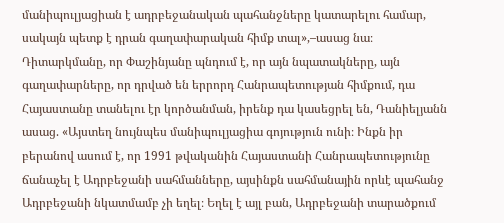մանիպուլյացիան է ադրբեջանական պահանջները կատարելու համար, սակայն պետք է դրան գաղափարական հիմք տալ»,–ասաց նա։
Դիտարկմանը, որ Փաշինյանը պնդում է, որ այն նպատակները, այն գաղափարները, որ դրված են երրորդ Հանրապետության հիմքում, դա Հայաստանը տանելու էր կործանման, իրենք դա կասեցրել են, Դանիելյանն ասաց. «Այստեղ նույնպես մանիպուլյացիա գոյություն ունի։ Ինքն իր բերանով ասում է, որ 1991 թվականին Հայաստանի Հանրապետությունը ճանաչել է Ադրբեջանի սահմանները, այսինքն սահմանային որևէ պահանջ Ադրբեջանի նկատմամբ չի եղել։ Եղել է այլ բան, Ադրբեջանի տարածքում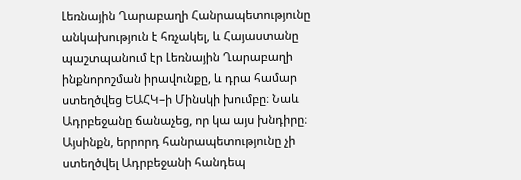Լեռնային Ղարաբաղի Հանրապետությունը անկախություն է հռչակել, և Հայաստանը պաշտպանում էր Լեռնային Ղարաբաղի ինքնորոշման իրավունքը, և դրա համար ստեղծվեց ԵԱՀԿ–ի Մինսկի խումբը։ Նաև Ադրբեջանը ճանաչեց, որ կա այս խնդիրը։
Այսինքն, երրորդ հանրապետությունը չի ստեղծվել Ադրբեջանի հանդեպ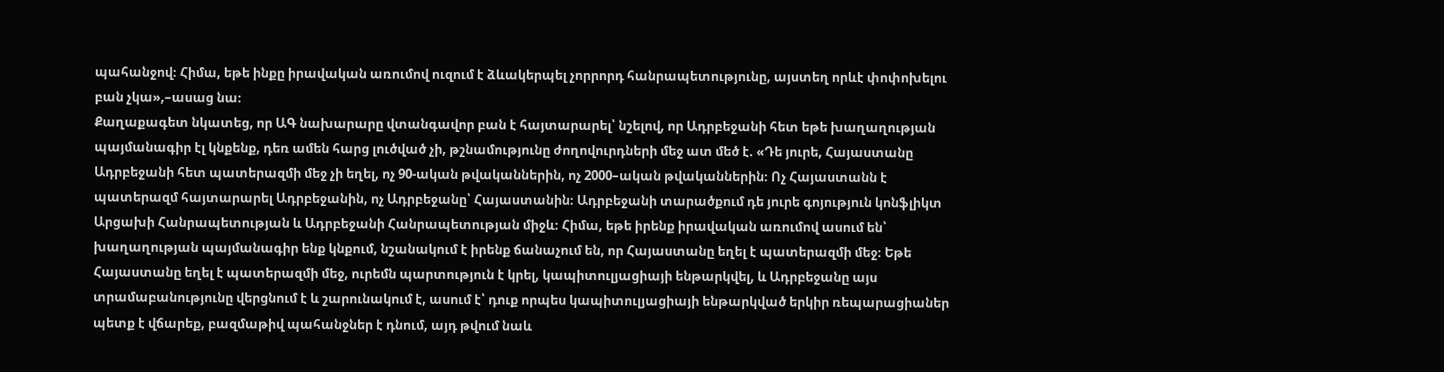պահանջով։ Հիմա, եթե ինքը իրավական առումով ուզում է ձևակերպել չորրորդ հանրապետությունը, այստեղ որևէ փոփոխելու բան չկա»,–ասաց նա։
Քաղաքագետ նկատեց, որ ԱԳ նախարարը վտանգավոր բան է հայտարարել՝ նշելով, որ Ադրբեջանի հետ եթե խաղաղության պայմանագիր էլ կնքենք, դեռ ամեն հարց լուծված չի, թշնամությունը ժողովուրդների մեջ ատ մեծ է. «Դե յուրե, Հայաստանը Ադրբեջանի հետ պատերազմի մեջ չի եղել, ոչ 90-ական թվականներին, ոչ 2000–ական թվականներին։ Ոչ Հայաստանն է պատերազմ հայտարարել Ադրբեջանին, ոչ Ադրբեջանը՝ Հայաստանին։ Ադրբեջանի տարածքում դե յուրե գոյություն կոնֆլիկտ Արցախի Հանրապետության և Ադրբեջանի Հանրապետության միջև։ Հիմա, եթե իրենք իրավական առումով ասում են՝ խաղաղության պայմանագիր ենք կնքում, նշանակում է իրենք ճանաչում են, որ Հայաստանը եղել է պատերազմի մեջ։ Եթե Հայաստանը եղել է պատերազմի մեջ, ուրեմն պարտություն է կրել, կապիտուլյացիայի ենթարկվել, և Ադրբեջանը այս տրամաբանությունը վերցնում է և շարունակում է, ասում է՝ դուք որպես կապիտուլյացիայի ենթարկված երկիր ռեպարացիաներ պետք է վճարեք, բազմաթիվ պահանջներ է դնում, այդ թվում նաև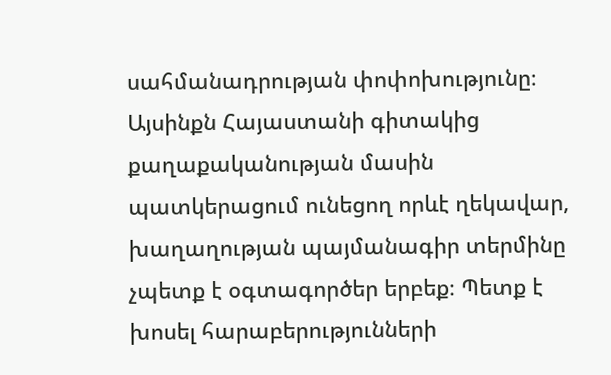սահմանադրության փոփոխությունը։
Այսինքն Հայաստանի գիտակից քաղաքականության մասին պատկերացում ունեցող որևէ ղեկավար, խաղաղության պայմանագիր տերմինը չպետք է օգտագործեր երբեք։ Պետք է խոսել հարաբերությունների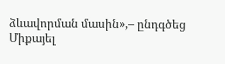ձևավորման մասին»,– ընդգծեց Միքայել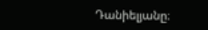Դանիելյանը։